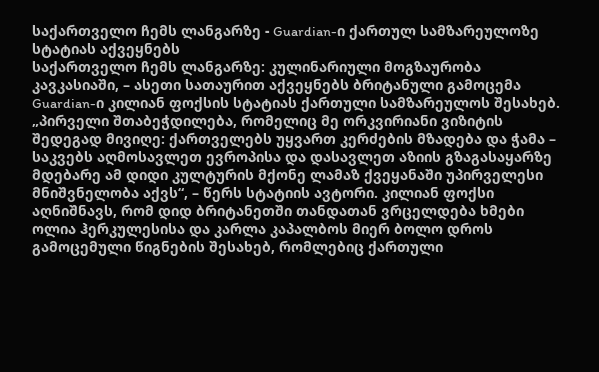საქართველო ჩემს ლანგარზე - Guardian-ი ქართულ სამზარეულოზე სტატიას აქვეყნებს
საქართველო ჩემს ლანგარზე: კულინარიული მოგზაურობა კავკასიაში, – ასეთი სათაურით აქვეყნებს ბრიტანული გამოცემა Guardian-ი კილიან ფოქსის სტატიას ქართული სამზარეულოს შესახებ.
„პირველი შთაბეჭდილება, რომელიც მე ორკვირიანი ვიზიტის შედეგად მივიღე: ქართველებს უყვართ კერძების მზადება და ჭამა – საკვებს აღმოსავლეთ ევროპისა და დასავლეთ აზიის გზაგასაყარზე მდებარე ამ დიდი კულტურის მქონე ლამაზ ქვეყანაში უპირველესი მნიშვნელობა აქვს“, – წერს სტატიის ავტორი. კილიან ფოქსი აღნიშნავს, რომ დიდ ბრიტანეთში თანდათან ვრცელდება ხმები ოლია ჰერკულესისა და კარლა კაპალბოს მიერ ბოლო დროს გამოცემული წიგნების შესახებ, რომლებიც ქართული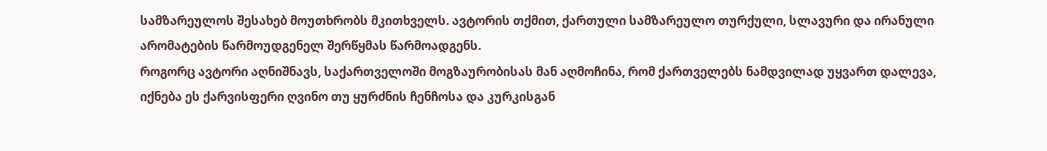სამზარეულოს შესახებ მოუთხრობს მკითხველს. ავტორის თქმით, ქართული სამზარეულო თურქული, სლავური და ირანული არომატების წარმოუდგენელ შერწყმას წარმოადგენს.
როგორც ავტორი აღნიშნავს, საქართველოში მოგზაურობისას მან აღმოჩინა, რომ ქართველებს ნამდვილად უყვართ დალევა, იქნება ეს ქარვისფერი ღვინო თუ ყურძნის ჩენჩოსა და კურკისგან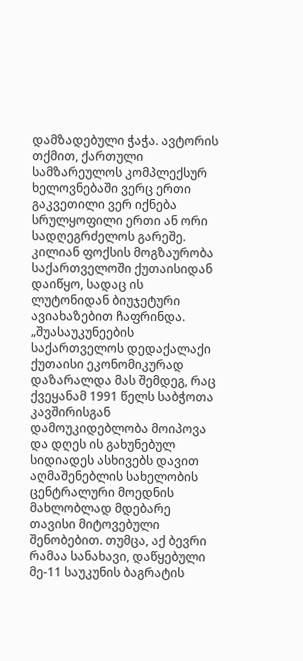დამზადებული ჭაჭა. ავტორის თქმით, ქართული სამზარეულოს კომპლექსურ ხელოვნებაში ვერც ერთი გაკვეთილი ვერ იქნება სრულყოფილი ერთი ან ორი სადღეგრძელოს გარეშე.
კილიან ფოქსის მოგზაურობა საქართველოში ქუთაისიდან დაიწყო, სადაც ის ლუტონიდან ბიუჯეტური ავიახაზებით ჩაფრინდა.
„შუასაუკუნეების საქართველოს დედაქალაქი ქუთაისი ეკონომიკურად დაზარალდა მას შემდეგ, რაც ქვეყანამ 1991 წელს საბჭოთა კავშირისგან დამოუკიდებლობა მოიპოვა და დღეს ის გახუნებულ სიდიადეს ასხივებს დავით აღმაშენებლის სახელობის ცენტრალური მოედნის მახლობლად მდებარე თავისი მიტოვებული შენობებით. თუმცა, აქ ბევრი რამაა სანახავი, დაწყებული მე-11 საუკუნის ბაგრატის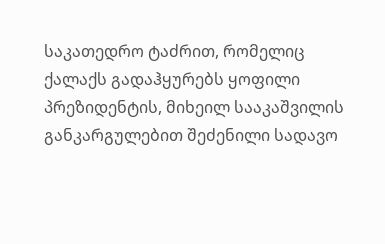საკათედრო ტაძრით, რომელიც ქალაქს გადაჰყურებს ყოფილი პრეზიდენტის, მიხეილ სააკაშვილის განკარგულებით შეძენილი სადავო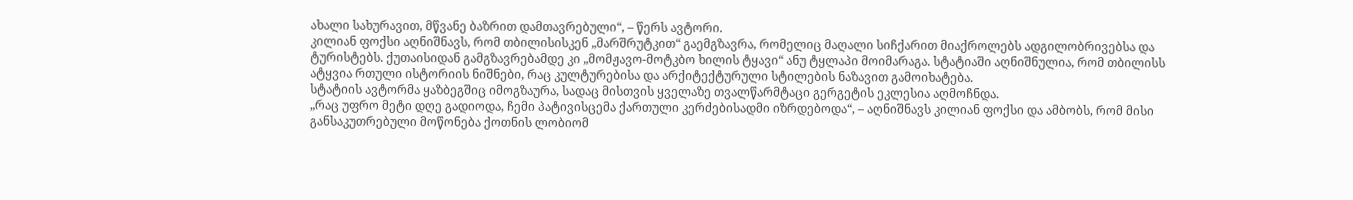ახალი სახურავით, მწვანე ბაზრით დამთავრებული“, – წერს ავტორი.
კილიან ფოქსი აღნიშნავს, რომ თბილისისკენ „მარშრუტკით“ გაემგზავრა, რომელიც მაღალი სიჩქარით მიაქროლებს ადგილობრივებსა და ტურისტებს. ქუთაისიდან გამგზავრებამდე კი „მომჟავო-მოტკბო ხილის ტყავი“ ანუ ტყლაპი მოიმარაგა. სტატიაში აღნიშნულია, რომ თბილისს ატყვია რთული ისტორიის ნიშნები, რაც კულტურებისა და არქიტექტურული სტილების ნაზავით გამოიხატება.
სტატიის ავტორმა ყაზბეგშიც იმოგზაურა, სადაც მისთვის ყველაზე თვალწარმტაცი გერგეტის ეკლესია აღმოჩნდა.
„რაც უფრო მეტი დღე გადიოდა, ჩემი პატივისცემა ქართული კერძებისადმი იზრდებოდა“, – აღნიშნავს კილიან ფოქსი და ამბობს, რომ მისი განსაკუთრებული მოწონება ქოთნის ლობიომ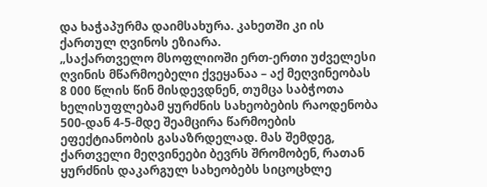და ხაჭაპურმა დაიმსახურა. კახეთში კი ის ქართულ ღვინოს ეზიარა.
„საქართველო მსოფლიოში ერთ-ერთი უძველესი ღვინის მწარმოებელი ქვეყანაა – აქ მეღვინეობას 8 000 წლის წინ მისდევდნენ, თუმცა საბჭოთა ხელისუფლებამ ყურძნის სახეობების რაოდენობა 500-დან 4-5-მდე შეამცირა წარმოების ეფექტიანობის გასაზრდელად. მას შემდეგ, ქართველი მეღვინეები ბევრს შრომობენ, რათან ყურძნის დაკარგულ სახეობებს სიცოცხლე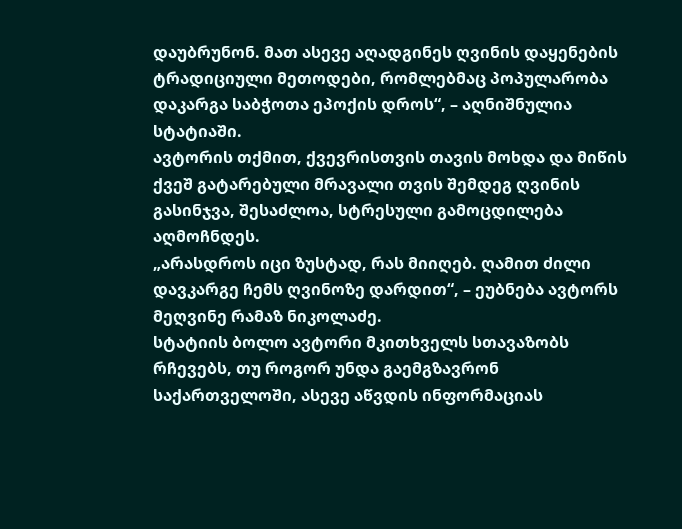დაუბრუნონ. მათ ასევე აღადგინეს ღვინის დაყენების ტრადიციული მეთოდები, რომლებმაც პოპულარობა დაკარგა საბჭოთა ეპოქის დროს“, – აღნიშნულია სტატიაში.
ავტორის თქმით, ქვევრისთვის თავის მოხდა და მიწის ქვეშ გატარებული მრავალი თვის შემდეგ ღვინის გასინჯვა, შესაძლოა, სტრესული გამოცდილება აღმოჩნდეს.
„არასდროს იცი ზუსტად, რას მიიღებ. ღამით ძილი დავკარგე ჩემს ღვინოზე დარდით“, – ეუბნება ავტორს მეღვინე რამაზ ნიკოლაძე.
სტატიის ბოლო ავტორი მკითხველს სთავაზობს რჩევებს, თუ როგორ უნდა გაემგზავრონ საქართველოში, ასევე აწვდის ინფორმაციას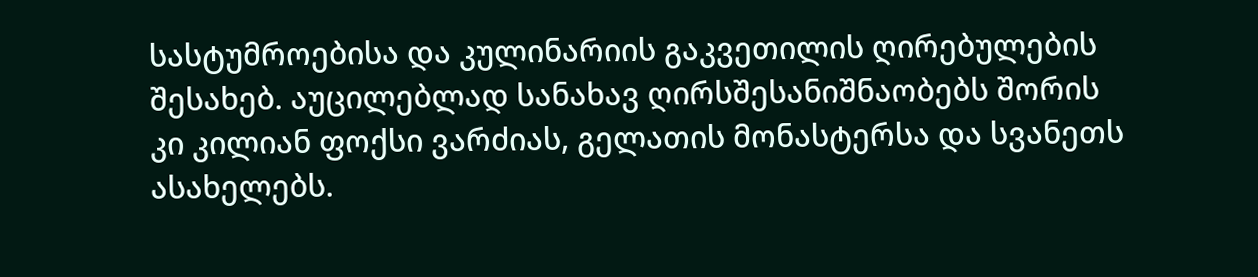სასტუმროებისა და კულინარიის გაკვეთილის ღირებულების შესახებ. აუცილებლად სანახავ ღირსშესანიშნაობებს შორის კი კილიან ფოქსი ვარძიას, გელათის მონასტერსა და სვანეთს ასახელებს.